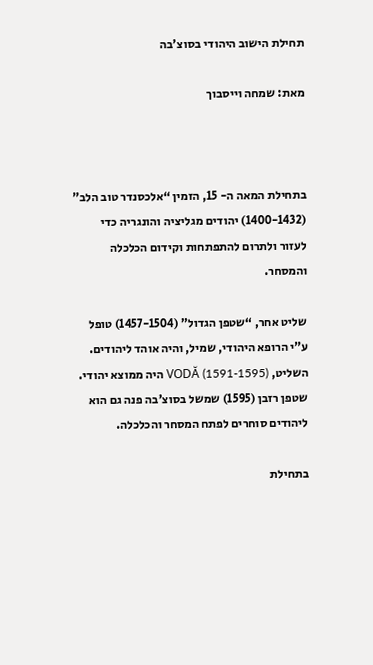תחילת הישוב היהודי בסוצ’בה

מאת: שמחה וייסבוך



בתחילת המאה ה- 15, הזמין “אלכסנדר טוב הלב” (1400-1432) יהודים מגליציה והונגריה כדי לעזור ולתרום להתפתחות וקידום הכלכלה והמסחר.

שליט אחר, “שטפן הגדול” (1457-1504) טופל ע”י הרופא היהודי, שמיל, והיה אוהד ליהודים.
השליט, VODĂ (1591-1595) היה ממוצא יהודי.
שטפן רזבן (1595) שמשל בסוצ’בה פנה גם הוא ליהודים סוחרים לפתח המסחר והכלכלה.

בתחילת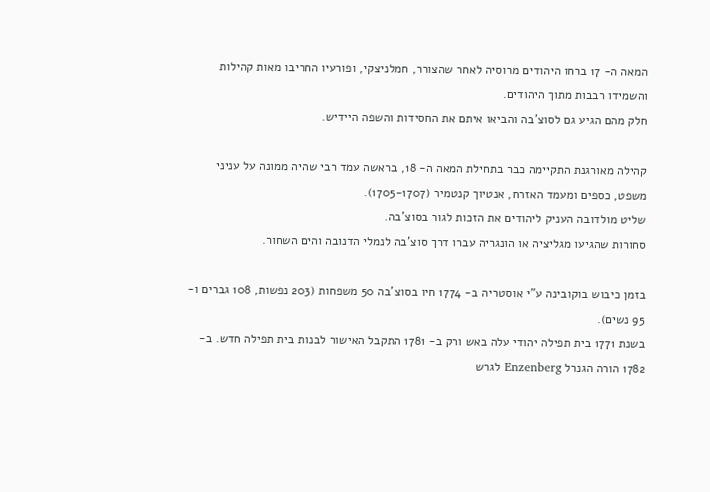המאה ה- 17 ברחו היהודים מרוסיה לאחר שהצורר, חמלניצקי, ופורעיו החריבו מאות קהילות והשמידו רבבות מתוך היהודים.
חלק מהם הגיע גם לסוצ’בה והביאו איתם את החסידות והשפה היידיש.

קהילה מאורגנת התקיימה כבר בתחילת המאה ה- 18, בראשה עמד רבי שהיה ממונה על עניני משפט, כספים ומעמד האזרח, אנטיוך קנטמיר (1705-1707).
שליט מולדובה העניק ליהודים את הזכות לגור בסוצ’בה.
סחורות שהגיעו מגליציה או הונגריה עברו דרך סוצ’בה לנמלי הדנובה והים השחור.

בזמן כיבוש בוקובינה ע”י אוסטריה ב- 1774 חיו בסוצ’בה 50 משפחות (203 נפשות, 108 גברים ו- 95 נשים).
בשנת 1771 בית תפילה יהודי עלה באש ורק ב- 1781 התקבל האישור לבנות בית תפילה חדש. ב- 1782 הורה הגנרל Enzenberg לגרש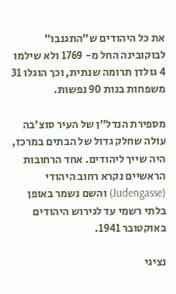את כל היהודים ש”התגנבו” לבוקובינה החל מ- 1769 ולא שילמו 4 גולדן תרומה שנתית, וכך הוגלו 31 משפחות בנות 90 נפשות.

מספירת הנדל”ן של העיר סוצ’בה עולה שחלק גדול של הבתים במרכז, היה שייך ליהודים. אחד הרחובות הראשיים נקרא רחוב היהודי (Judengasse) והשם נשמר באופן בלתי רשמי עד לגירוש היהודים באוקטובר 1941.

נציגי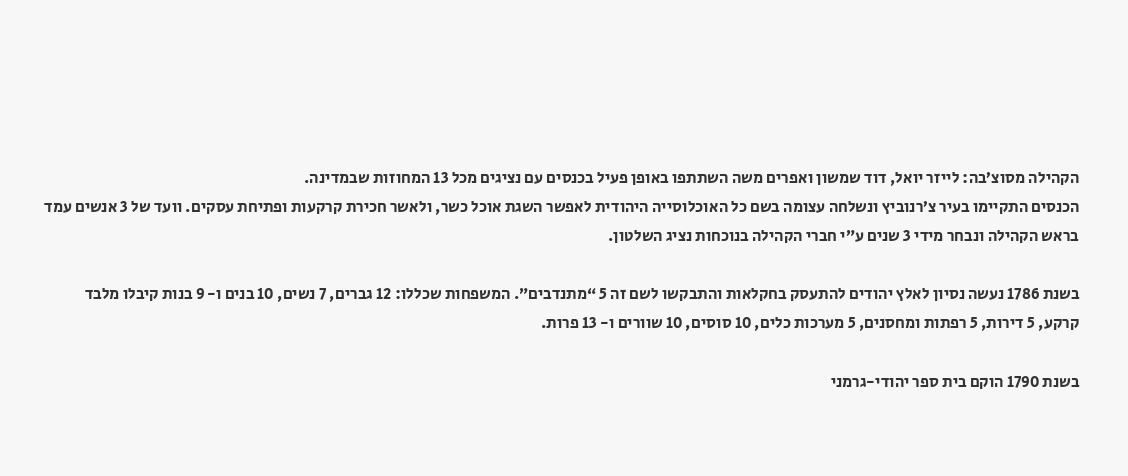הקהילה מסוצ’בה: לייזר יואל, דוד שמשון ואפרים משה השתתפו באופן פעיל בכנסים עם נציגים מכל 13 המחוזות שבמדינה.
הכנסים התקיימו בעיר צ’רנוביץ ונשלחה עצומה בשם כל האוכלוסייה היהודית לאפשר השגת אוכל כשר, ולאשר חכירת קרקעות ופתיחת עסקים. וועד של 3 אנשים עמד בראש הקהילה ונבחר מידי 3 שנים ע”י חברי הקהילה בנוכחות נציג השלטון.

בשנת 1786 נעשה נסיון לאלץ יהודים להתעסק בחקלאות והתבקשו לשם זה 5 “מתנדבים”. המשפחות שכללו: 12 גברים, 7 נשים, 10 בנים ו- 9 בנות קיבלו מלבד קרקע, 5 דירות, 5 רפתות ומחסנים, 5 מערכות כלים, 10 סוסים, 10 שוורים ו- 13 פרות.

בשנת 1790 הוקם בית ספר יהודי-גרמני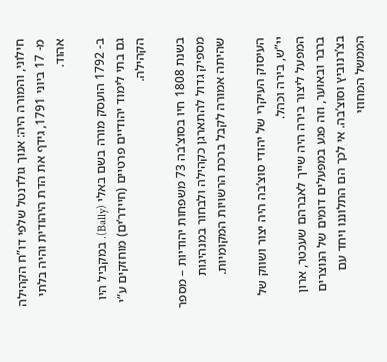חילוני, והמורה היה: אנוך גולדנטל שלפי דו”ח הקהילה מ- 17 ביוני 1791, גידף את הדת היהודית והיה בלתי אהוד.

ב- 1792 הועסק מורה בשם באלי (Bally). במקביל היו גם בתי לימוד יהודיים פרטיים (חיידר’ים) מוחזקים ע”י הקהילה.

בשנת 1808 חיו בסוצ’בה 73 משפחות יהודיות – מספר מספיק גדול להתארגן כקהילה ולבחור במנהיגות שהיתה אמורה לקבל ברכת הרשויות המקומיות.

העיסוק העיקרי של יהודי סוצ’בה היה יצור ושווק של יי”ש, בירה וכהל.
המפעל ליצור בירה היה שייך לאברהם שעכטר, ארון ברבר ובאוער, וזה פגע במפעלים דומים של הנוצרים בצ’רנוביץ וסוצ’בה. אי לכך הם התלוננו ויחד עם הממשל המחוזי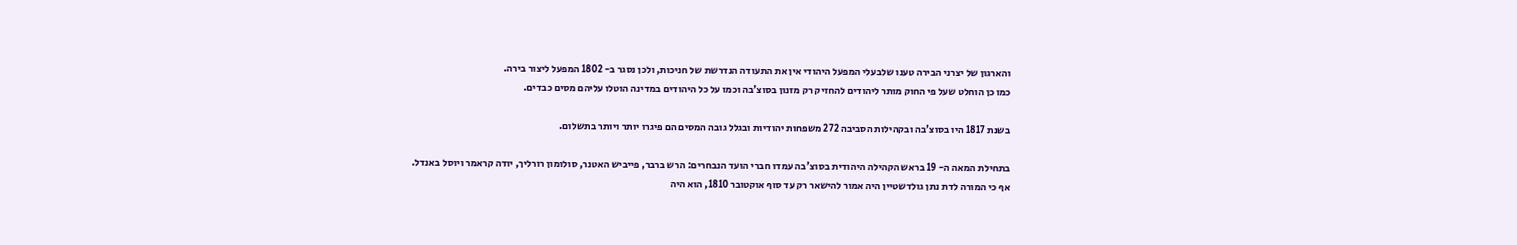והארגון של יצרני הבירה טענו שלבעלי המפעל היהודי אין את התעודה הנדרשת של חניכות, ולכן נסגר ב- 1802 המפעל ליצור בירה.
כמו כן הוחלט שעל פי החוק מותר ליהודים להחזיק רק מזנון בסוצ’בה וכמו על כל היהודים במדינה הוטלו עליהם מסים כבדים.

בשנת 1817 היו בסוצ’בה ובקהילות הסביבה 272 משפחות יהודיות ובגלל גובה המסים הם פיגרו יותר ויותר בתשלום.

בתחילת המאה ה- 19 בראש הקהילה היהודית בסוצ’בה עמדו חברי הועד הנבחרים: הרש ברבר, פייביש האטנר, סולומון רורליך, יודה קראמר ויוסל באנדל.
אף כי המורה לדת נתן גולדשטיין היה אמור להישאר רק עד סוף אוקטובר 1810, הוא היה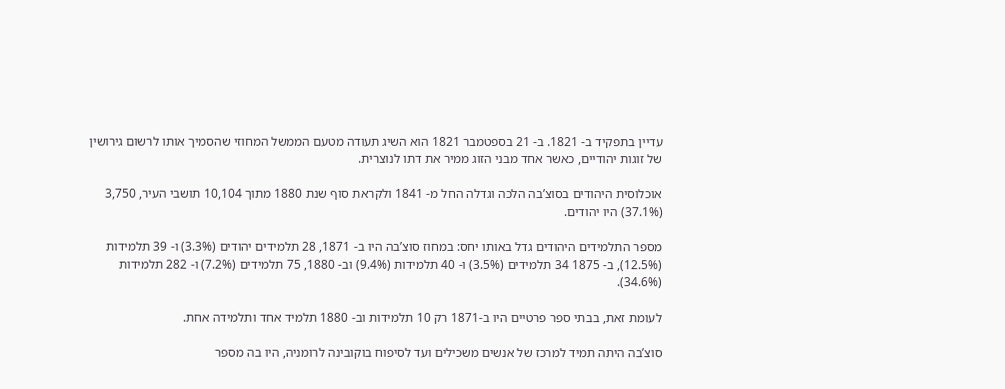עדיין בתפקיד ב- 1821. ב- 21 בספטמבר 1821 הוא השיג תעודה מטעם הממשל המחוזי שהסמיך אותו לרשום גירושין של זוגות יהודיים, כאשר אחד מבני הזוג ממיר את דתו לנוצרית.

אוכלוסית היהודים בסוצ’בה הלכה וגדלה החל מ- 1841 ולקראת סוף שנת 1880 מתוך 10,104 תושבי העיר, 3,750 (37.1%) היו יהודים.

מספר התלמידים היהודים גדל באותו יחס: במחוז סוצ’בה היו ב- 1871, 28 תלמידים יהודים (3.3%) ו- 39 תלמידות (12.5%), ב- 1875 34 תלמידים (3.5%) ו- 40 תלמידות (9.4%) וב- 1880, 75 תלמידים (7.2%) ו- 282 תלמידות (34.6%).

לעומת זאת, בבתי ספר פרטיים היו ב-1871 רק 10 תלמידות וב- 1880 תלמיד אחד ותלמידה אחת.

סוצ’בה היתה תמיד למרכז של אנשים משכילים ועד לסיפוח בוקובינה לרומניה, היו בה מספר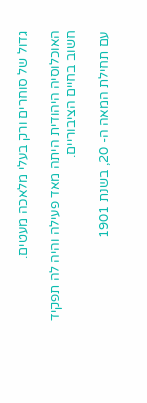גדול של סוחרים ורק בעלי מלאכה מעטים.

האוכלוסיה היהודית היתה מאד פעילה והיה לה תפקיד חשוב בחיים הציבוריים.

עם תחילת המאה ה- 20, בשנת 1901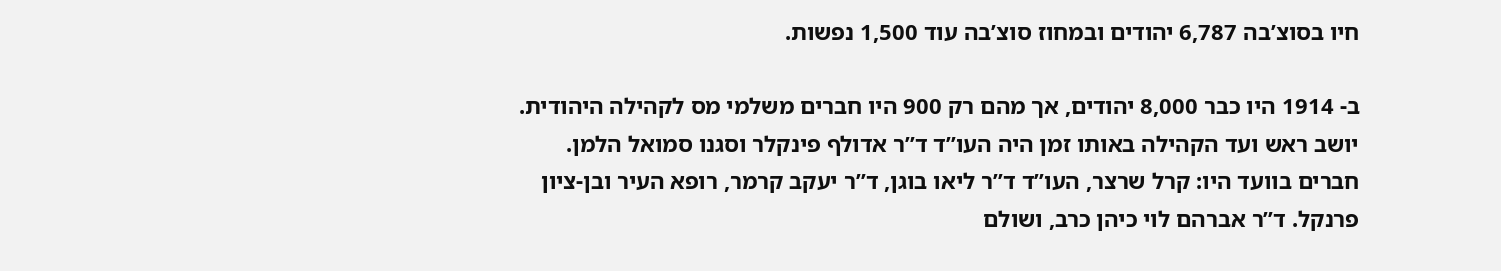חיו בסוצ’בה 6,787 יהודים ובמחוז סוצ’בה עוד 1,500 נפשות.

ב- 1914 היו כבר 8,000 יהודים, אך מהם רק 900 היו חברים משלמי מס לקהילה היהודית. יושב ראש ועד הקהילה באותו זמן היה העו”ד ד”ר אדולף פינקלר וסגנו סמואל הלמן. חברים בוועד היו: קרל שרצר, העו”ד ד”ר ליאו בוגן, ד”ר יעקב קרמר, רופא העיר ובן-ציון פרנקל. ד”ר אברהם לוי כיהן כרב, ושולם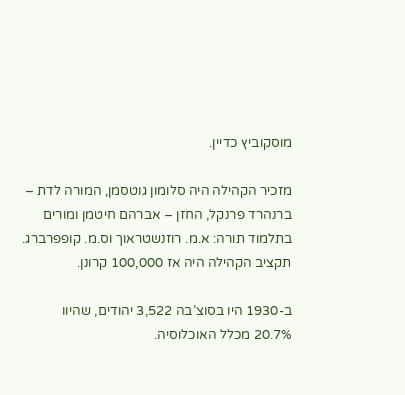מוסקוביץ כדיין.

מזכיר הקהילה היה סלומון גוטסמן, המורה לדת – ברנהרד פרנקל, החזן – אברהם חיטמן ומורים בתלמוד תורה: א.מ. רוזנשטראוך וס.מ. קופפרברג.
תקציב הקהילה היה אז 100,000 קרונן.

ב-1930 היו בסוצ’בה 3,522 יהודים, שהיוו 20.7% מכלל האוכלוסיה.